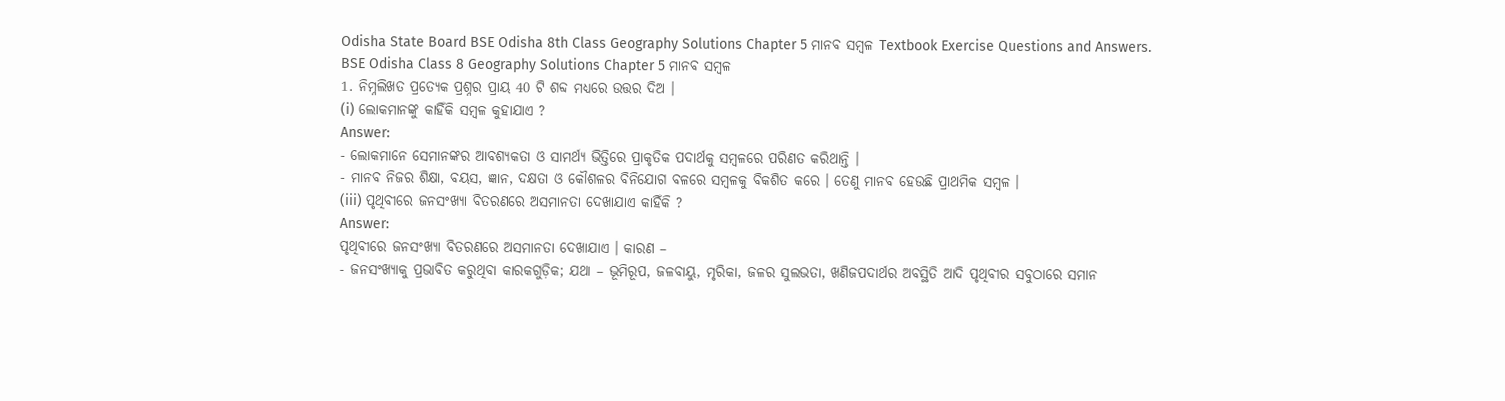Odisha State Board BSE Odisha 8th Class Geography Solutions Chapter 5 ମାନବ ସମ୍ବଳ Textbook Exercise Questions and Answers.
BSE Odisha Class 8 Geography Solutions Chapter 5 ମାନବ ସମ୍ବଳ
1. ନିମ୍ନଲିଖତ ପ୍ରତ୍ୟେକ ପ୍ରଶ୍ନର ପ୍ରାୟ 40 ଟି ଶବ୍ଦ ମଧ୍ଯରେ ଉତ୍ତର ଦିଅ ।
(i) ଲୋକମାନଙ୍କୁ କାହିଁକି ସମ୍ବଳ କୁହାଯାଏ ?
Answer:
- ଲୋକମାନେ ସେମାନଙ୍କର ଆବଶ୍ୟକତା ଓ ସାମର୍ଥ୍ୟ ଭିତ୍ତିରେ ପ୍ରାକୃତିକ ପଦାର୍ଥକୁ ସମ୍ବଳରେ ପରିଣତ କରିଥାନ୍ତି ।
- ମାନବ ନିଜର ଶିକ୍ଷା, ବୟସ, ଜ୍ଞାନ, ଦକ୍ଷତା ଓ କୌଶଳର ବିନିଯୋଗ ବଳରେ ସମ୍ବଳକୁ ବିକଶିତ କରେ । ତେଣୁ ମାନବ ହେଉଛି ପ୍ରାଥମିକ ସମ୍ବଳ ।
(iii) ପୃଥିବୀରେ ଜନସଂଖ୍ୟା ବିତରଣରେ ଅସମାନତା ଦେଖାଯାଏ କାହିଁକି ?
Answer:
ପୃଥିବୀରେ ଜନସଂଖ୍ୟା ବିତରଣରେ ଅସମାନତା ଦେଖାଯାଏ । କାରଣ –
- ଜନସଂଖ୍ୟାକୁ ପ୍ରଭାବିତ କରୁଥିବା କାରକଗୁଡ଼ିକ; ଯଥା – ଭୂମିରୂପ, ଜଳବାୟୁ, ମୃରିକା, ଜଳର ସୁଲଭତା, ଖଣିଜପଦାର୍ଥର ଅବସ୍ଥିତି ଆଦି ପୃଥିବୀର ସବୁଠାରେ ସମାନ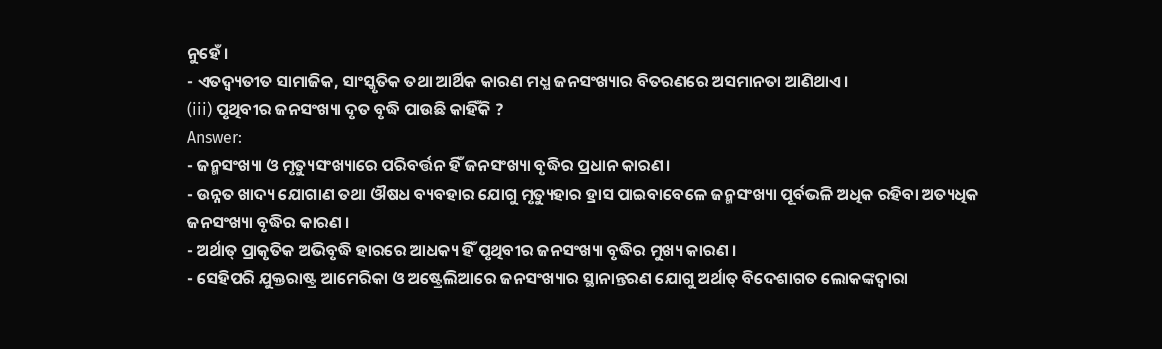ନୁହେଁ ।
- ଏତଦ୍ବ୍ୟତୀତ ସାମାଜିକ, ସାଂସ୍କୃତିକ ତଥା ଆର୍ଥିକ କାରଣ ମଧ୍ଯ ଜନସଂଖ୍ୟାର ବିତରଣରେ ଅସମାନତା ଆଣିଥାଏ।
(iii) ପୃଥିବୀର ଜନସଂଖ୍ୟା ଦୃତ ବୃଦ୍ଧି ପାଉଛି କାହିଁକି ?
Answer:
- ଜନ୍ମସଂଖ୍ୟା ଓ ମୃତ୍ୟୁସଂଖ୍ୟାରେ ପରିବର୍ତ୍ତନ ହିଁ ଜନସଂଖ୍ୟା ବୃଦ୍ଧିର ପ୍ରଧାନ କାରଣ।
- ଉନ୍ନତ ଖାଦ୍ୟ ଯୋଗାଣ ତଥା ଔଷଧ ବ୍ୟବହାର ଯୋଗୁ ମୃତ୍ୟୁହାର ହ୍ରାସ ପାଇବାବେଳେ ଜନ୍ମସଂଖ୍ୟା ପୂର୍ବଭଳି ଅଧିକ ରହିବା ଅତ୍ୟଧିକ ଜନସଂଖ୍ୟା ବୃଦ୍ଧିର କାରଣ ।
- ଅର୍ଥାତ୍ ପ୍ରାକୃତିକ ଅଭିବୃଦ୍ଧି ହାରରେ ଆଧକ୍ୟ ହିଁ ପୃଥିବୀର ଜନସଂଖ୍ୟା ବୃଦ୍ଧିର ମୁଖ୍ୟ କାରଣ ।
- ସେହିପରି ଯୁକ୍ତରାଷ୍ଟ୍ର ଆମେରିକା ଓ ଅଷ୍ଟ୍ରେଲିଆରେ ଜନସଂଖ୍ୟାର ସ୍ଥାନାନ୍ତରଣ ଯୋଗୁ ଅର୍ଥାତ୍ ବିଦେଶାଗତ ଲୋକଙ୍କଦ୍ୱାରା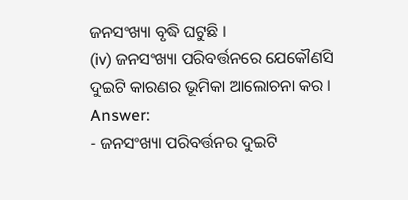ଜନସଂଖ୍ୟା ବୃଦ୍ଧି ଘଟୁଛି ।
(iv) ଜନସଂଖ୍ୟା ପରିବର୍ତ୍ତନରେ ଯେକୌଣସି ଦୁଇଟି କାରଣର ଭୂମିକା ଆଲୋଚନା କର ।
Answer:
- ଜନସଂଖ୍ୟା ପରିବର୍ତ୍ତନର ଦୁଇଟି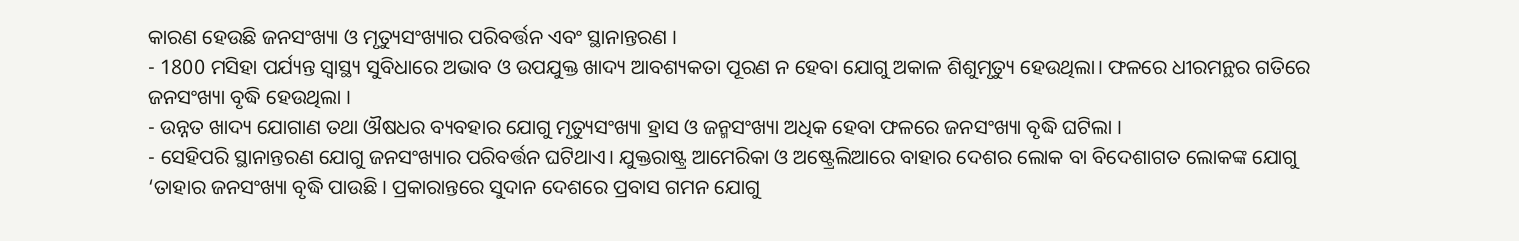କାରଣ ହେଉଛି ଜନସଂଖ୍ୟା ଓ ମୃତ୍ୟୁସଂଖ୍ୟାର ପରିବର୍ତ୍ତନ ଏବଂ ସ୍ଥାନାନ୍ତରଣ ।
- 1800 ମସିହା ପର୍ଯ୍ୟନ୍ତ ସ୍ୱାସ୍ଥ୍ୟ ସୁବିଧାରେ ଅଭାବ ଓ ଉପଯୁକ୍ତ ଖାଦ୍ୟ ଆବଶ୍ୟକତା ପୂରଣ ନ ହେବା ଯୋଗୁ ଅକାଳ ଶିଶୁମୃତ୍ୟୁ ହେଉଥିଲା। ଫଳରେ ଧୀରମନ୍ଥର ଗତିରେ ଜନସଂଖ୍ୟା ବୃଦ୍ଧି ହେଉଥିଲା ।
- ଉନ୍ନତ ଖାଦ୍ୟ ଯୋଗାଣ ତଥା ଔଷଧର ବ୍ୟବହାର ଯୋଗୁ ମୃତ୍ୟୁସଂଖ୍ୟା ହ୍ରାସ ଓ ଜନ୍ମସଂଖ୍ୟା ଅଧିକ ହେବା ଫଳରେ ଜନସଂଖ୍ୟା ବୃଦ୍ଧି ଘଟିଲା ।
- ସେହିପରି ସ୍ଥାନାନ୍ତରଣ ଯୋଗୁ ଜନସଂଖ୍ୟାର ପରିବର୍ତ୍ତନ ଘଟିଥାଏ। ଯୁକ୍ତରାଷ୍ଟ୍ର ଆମେରିକା ଓ ଅଷ୍ଟ୍ରେଲିଆରେ ବାହାର ଦେଶର ଲୋକ ବା ବିଦେଶାଗତ ଲୋକଙ୍କ ଯୋଗୁ ‘ତାହାର ଜନସଂଖ୍ୟା ବୃଦ୍ଧି ପାଉଛି । ପ୍ରକାରାନ୍ତରେ ସୁଦାନ ଦେଶରେ ପ୍ରବାସ ଗମନ ଯୋଗୁ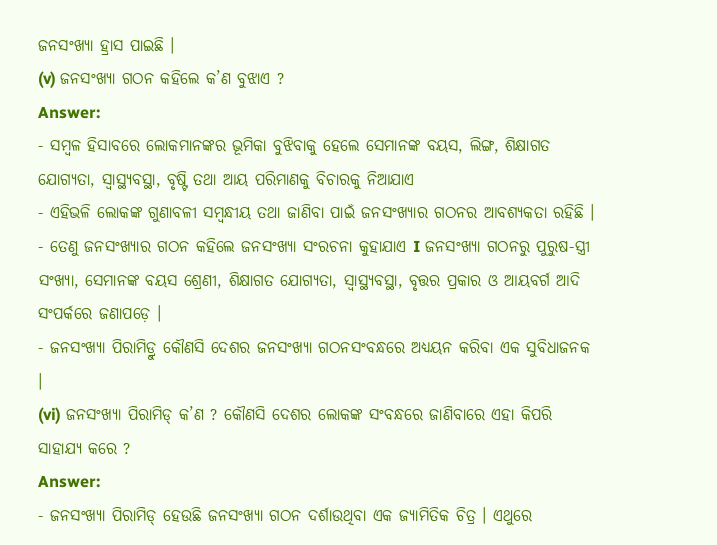ଜନସଂଖ୍ୟା ହ୍ରାସ ପାଇଛି ।
(v) ଜନସଂଖ୍ୟା ଗଠନ କହିଲେ କ’ଣ ବୁଝାଏ ?
Answer:
- ସମ୍ବଳ ହିସାବରେ ଲୋକମାନଙ୍କର ଭୂମିକା ବୁଝିବାକୁ ହେଲେ ସେମାନଙ୍କ ବୟସ, ଲିଙ୍ଗ, ଶିକ୍ଷାଗତ ଯୋଗ୍ୟତା, ସ୍ୱାସ୍ଥ୍ୟବସ୍ଥା, ବୃଷ୍ଟି ତଥା ଆୟ ପରିମାଣକୁ ବିଚାରକୁ ନିଆଯାଏ
- ଏହିଭଳି ଲୋକଙ୍କ ଗୁଣାବଳୀ ସମ୍ବନ୍ଧୀୟ ତଥା ଜାଣିବା ପାଇଁ ଜନସଂଖ୍ୟାର ଗଠନର ଆବଶ୍ୟକତା ରହିଛି ।
- ତେଣୁ ଜନସଂଖ୍ୟାର ଗଠନ କହିଲେ ଜନସଂଖ୍ୟା ସଂରଚନା କୁହାଯାଏ I ଜନସଂଖ୍ୟା ଗଠନରୁ ପୁରୁଷ-ସ୍ତ୍ରୀ ସଂଖ୍ୟା, ସେମାନଙ୍କ ବୟସ ଶ୍ରେଣୀ, ଶିକ୍ଷାଗତ ଯୋଗ୍ୟତା, ସ୍ୱାସ୍ଥ୍ୟବସ୍ଥା, ବୃତ୍ତର ପ୍ରକାର ଓ ଆୟବର୍ଗ ଆଦି ସଂପର୍କରେ ଜଣାପଡ଼େ ।
- ଜନସଂଖ୍ୟା ପିରାମିଡ୍ରୁ କୌଣସି ଦେଶର ଜନସଂଖ୍ୟା ଗଠନସଂବନ୍ଧରେ ଅଧ୍ୟୟନ କରିବା ଏକ ସୁବିଧାଜନକ ।
(vi) ଜନସଂଖ୍ୟା ପିରାମିଡ୍ କ’ଣ ? କୌଣସି ଦେଶର ଲୋକଙ୍କ ସଂବନ୍ଧରେ ଜାଣିବାରେ ଏହା କିପରି ସାହାଯ୍ୟ କରେ ?
Answer:
- ଜନସଂଖ୍ୟା ପିରାମିଡ୍ ହେଉଛି ଜନସଂଖ୍ୟା ଗଠନ ଦର୍ଶାଉଥିବା ଏକ ଜ୍ୟାମିତିକ ଚିତ୍ର । ଏଥୁରେ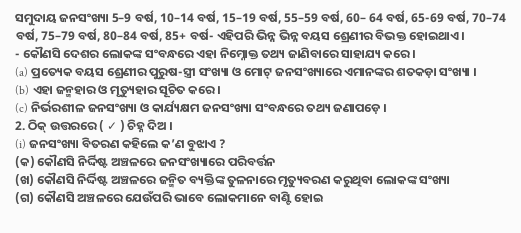ସମୁଦାୟ ଜନସଂଖ୍ୟା 5–9 ବର୍ଷ, 10–14 ବର୍ଷ, 15–19 ବର୍ଷ, 55–59 ବର୍ଷ, 60– 64 ବର୍ଷ, 65-69 ବର୍ଷ, 70–74 ବର୍ଷ, 75–79 ବର୍ଷ, 80–84 ବର୍ଷ, 85+ ବର୍ଷ- ଏହିପରି ଭିନ୍ନ ଭିନ୍ନ ବୟସ ଶ୍ରେଣୀର ବିଭକ୍ତ ହୋଇଥାଏ ।
- କୌଣସି ଦେଶର ଲୋକଙ୍କ ସଂବନ୍ଧରେ ଏହା ନିମ୍ନୋକ୍ତ ତଥ୍ୟ ଜାଣିବାରେ ସାହାଯ୍ୟ କରେ।
(a) ପ୍ରତ୍ୟେକ ବୟସ ଶ୍ରେଣୀର ପୁରୁଷ-ସ୍ତ୍ରୀ ସଂଖ୍ୟା ଓ ମୋଟ୍ ଜନସଂଖ୍ୟାରେ ଏମାନଙ୍କର ଶତକଡ଼ା ସଂଖ୍ୟା ।
(b) ଏହା ଜନ୍ମହାର ଓ ମୃତ୍ୟୁହାର ସୂଚିତ କରେ।
(c) ନିର୍ଭରଶୀଳ ଜନସଂଖ୍ୟା ଓ କାର୍ଯ୍ୟକ୍ଷମ ଜନସଂଖ୍ୟା ସଂବନ୍ଧରେ ତଥ୍ୟ ଜଣାପଡ଼େ ।
2. ଠିକ୍ ଉତ୍ତରରେ ( ✓ ) ଚିହ୍ନ ଦିଅ ।
(i) ଜନସଂଖ୍ୟା ବିତରଣ କହିଲେ କ’ଣ ବୁଝାଏ ?
(କ) କୌଣସି ନିର୍ଦ୍ଦିଷ୍ଟ ଅଞ୍ଚଳରେ ଜନସଂଖ୍ୟାରେ ପରିବର୍ତ୍ତନ
(ଖ) କୌଣସି ନିର୍ଦ୍ଦିଷ୍ଟ ଅଞ୍ଚଳରେ ଜନ୍ମିତ ବ୍ୟକ୍ତିଙ୍କ ତୁଳନାରେ ମୃତ୍ୟୁବରଣ କରୁଥିବା ଲୋକଙ୍କ ସଂଖ୍ୟା
(ଗ) କୌଣସି ଅଞ୍ଚଳରେ ଯେଉଁପରି ଭାବେ ଲୋକମାନେ ବାଣ୍ଟି ହୋଇ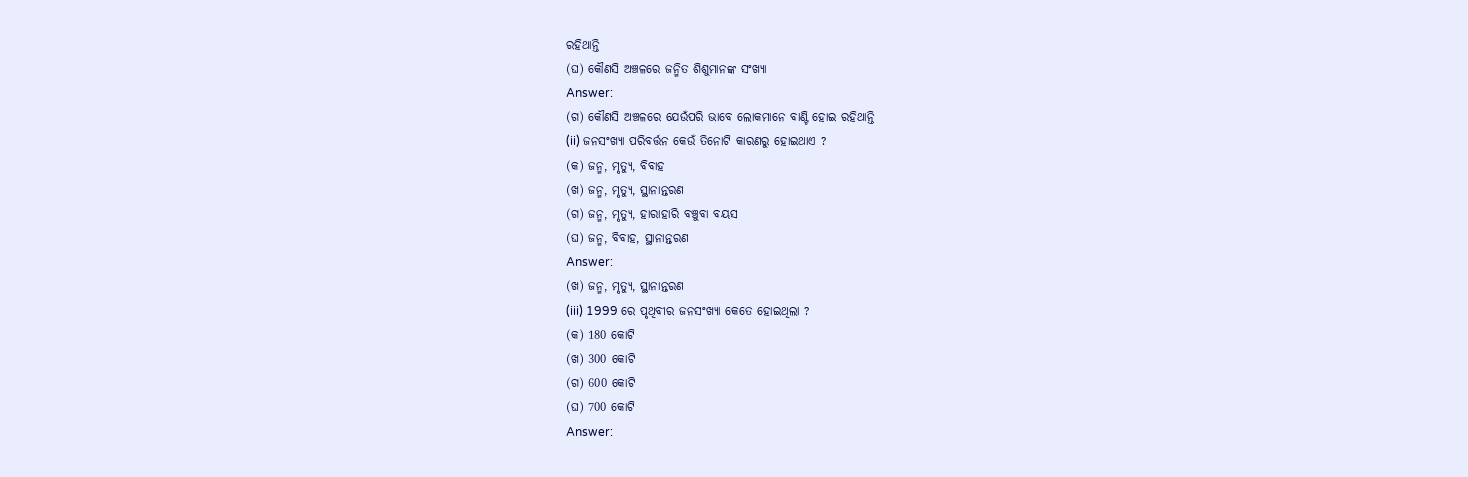ରହିଥାନ୍ତି
(ଘ) କୌଣସି ଅଞ୍ଚଳରେ ଜନ୍ମିତ ଶିଶୁମାନଙ୍କ ସଂଖ୍ୟା
Answer:
(ଗ) କୌଣସି ଅଞ୍ଚଳରେ ଯେଉଁପରି ଭାବେ ଲୋକମାନେ ବାଣ୍ଟି ହୋଇ ରହିଥାନ୍ତି
(ii) ଜନସଂଖ୍ୟା ପରିବର୍ତ୍ତନ କେଉଁ ତିନୋଟି କାରଣରୁ ହୋଇଥାଏ ?
(କ) ଜନ୍ମ, ମୃତ୍ୟୁ, ବିବାହ
(ଖ) ଜନ୍ମ, ମୃତ୍ୟୁ, ସ୍ଥାନାନ୍ତରଣ
(ଗ) ଜନ୍ମ, ମୃତ୍ୟୁ, ହାରାହାରି ବଞ୍ଚୁବା ବୟସ
(ଘ) ଜନ୍ମ, ବିବାହ, ସ୍ଥାନାନ୍ତରଣ
Answer:
(ଖ) ଜନ୍ମ, ମୃତ୍ୟୁ, ସ୍ଥାନାନ୍ତରଣ
(iii) 1999 ରେ ପୃଥିବୀର ଜନସଂଖ୍ୟା କେତେ ହୋଇଥିଲା ?
(କ) 180 କୋଟି
(ଖ) 300 କୋଟି
(ଗ) 600 କୋଟି
(ଘ) 700 କୋଟି
Answer: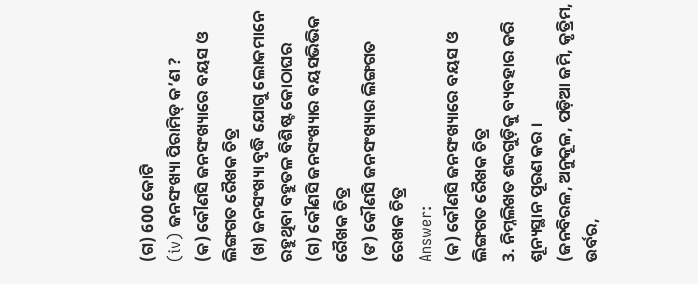(ଗ) 600 କୋଟି
(iv) ଜନସଂଖ୍ୟା ପିରାମିଡ୍ କ’ଣ ?
(କ) କୌଣସି ଜନସଂଖ୍ୟାରେ ବୟସ ଓ ଲିଙ୍ଗଗତ ରୈଖକ ଚିତ୍ର
(ଖ) ଜନସଂଖ୍ୟା ବୃଦ୍ଧି ଯୋଗୁ ଲୋକମାନେ ରହୁଥିବା ବହୁତଳ ବିଶିଷ୍ଟ କୋଠାଘର
(ଗ) କୌଣସି ଜନସଂଖ୍ୟାର ବୟସଭିଭିକ ରୈଖକ ଚିତ୍ର
(ଙ) କୌଣସି ଜନସଂଖ୍ୟାର ଲିଙ୍ଗଗତ ରେଖକ ଚିତ୍ର
Answer:
(କ) କୌଣସି ଜନସଂଖ୍ୟାରେ ବୟସ ଓ ଲିଙ୍ଗଗତ ରୈଖକ ଚିତ୍ର
3. ନିମ୍ନଲିଖତ ଶବ୍ଦଗୁଡ଼ିକୁ ବ୍ୟବହାର କରି ଶୂନ୍ୟସ୍ଥାନ ପୂରଣ କର ।
(ଜନବିରଳ, ଅନୁକୂଳ, ପଡ଼ିଆ ଜମି, କୃତ୍ରିମ, ଉର୍ବର,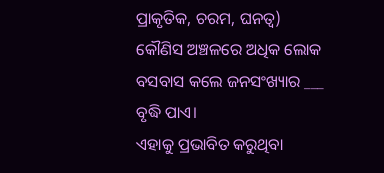ପ୍ରାକୃତିକ, ଚରମ, ଘନତ୍ଵ)
କୌଣିସ ଅଞ୍ଚଳରେ ଅଧିକ ଲୋକ ବସବାସ କଲେ ଜନସଂଖ୍ୟାର ___ ବୃଦ୍ଧି ପାଏ।
ଏହାକୁ ପ୍ରଭାବିତ କରୁଥିବା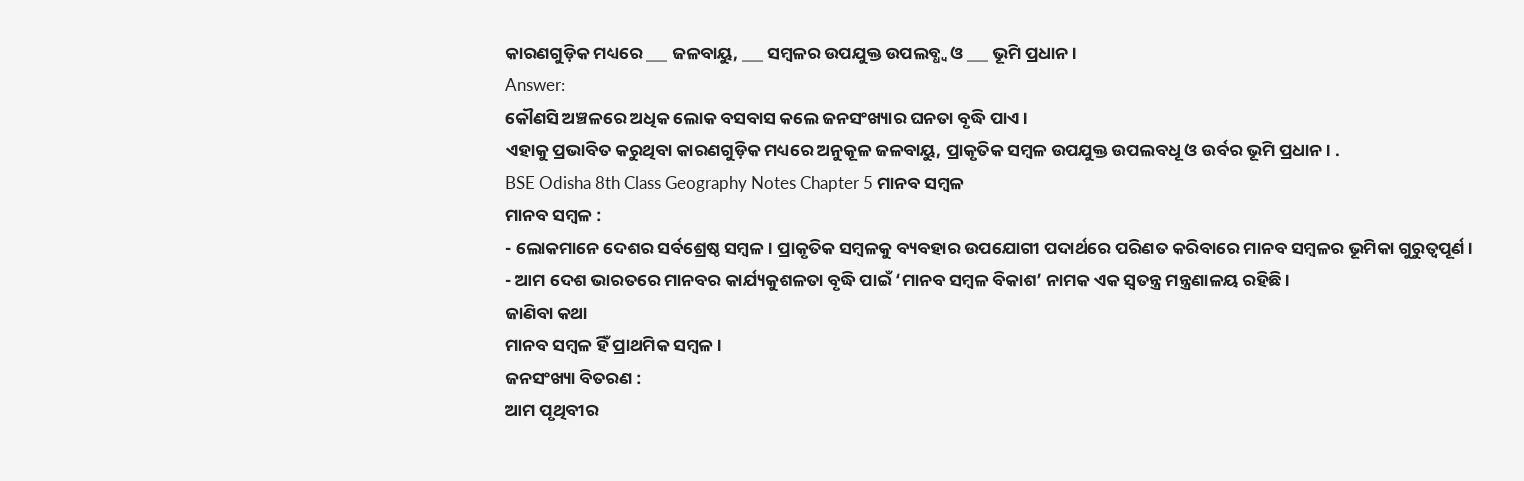କାରଣଗୁଡ଼ିକ ମଧ୍ୟରେ ___ ଜଳବାୟୁ, ___ ସମ୍ବଳର ଉପଯୁକ୍ତ ଉପଲବ୍ଧ୍ଵ ଓ ___ ଭୂମି ପ୍ରଧାନ ।
Answer:
କୌଣସି ଅଞ୍ଚଳରେ ଅଧିକ ଲୋକ ବସବାସ କଲେ ଜନସଂଖ୍ୟାର ଘନତା ବୃଦ୍ଧି ପାଏ।
ଏହାକୁ ପ୍ରଭାବିତ କରୁଥିବା କାରଣଗୁଡ଼ିକ ମଧ୍ୟରେ ଅନୁକୂଳ ଜଳବାୟୁ, ପ୍ରାକୃତିକ ସମ୍ବଳ ଉପଯୁକ୍ତ ଉପଲବଧୂ ଓ ଉର୍ବର ଭୂମି ପ୍ରଧାନ। .
BSE Odisha 8th Class Geography Notes Chapter 5 ମାନବ ସମ୍ବଳ
ମାନବ ସମ୍ବଳ :
- ଲୋକମାନେ ଦେଶର ସର୍ବଶ୍ରେଷ୍ଠ ସମ୍ବଳ। ପ୍ରାକୃତିକ ସମ୍ବଳକୁ ବ୍ୟବହାର ଉପଯୋଗୀ ପଦାର୍ଥରେ ପରିଣତ କରିବାରେ ମାନବ ସମ୍ବଳର ଭୂମିକା ଗୁରୁତ୍ବପୂର୍ଣ ।
- ଆମ ଦେଶ ଭାରତରେ ମାନବର କାର୍ଯ୍ୟକୁଶଳତା ବୃଦ୍ଧି ପାଇଁ ‘ମାନବ ସମ୍ବଳ ବିକାଶ’ ନାମକ ଏକ ସ୍ଵତନ୍ତ୍ର ମନ୍ତ୍ରଣାଳୟ ରହିଛି ।
ଜାଣିବା କଥା
ମାନବ ସମ୍ବଳ ହିଁ ପ୍ରାଥମିକ ସମ୍ବଳ ।
ଜନସଂଖ୍ୟା ବିତରଣ :
ଆମ ପୃଥିବୀର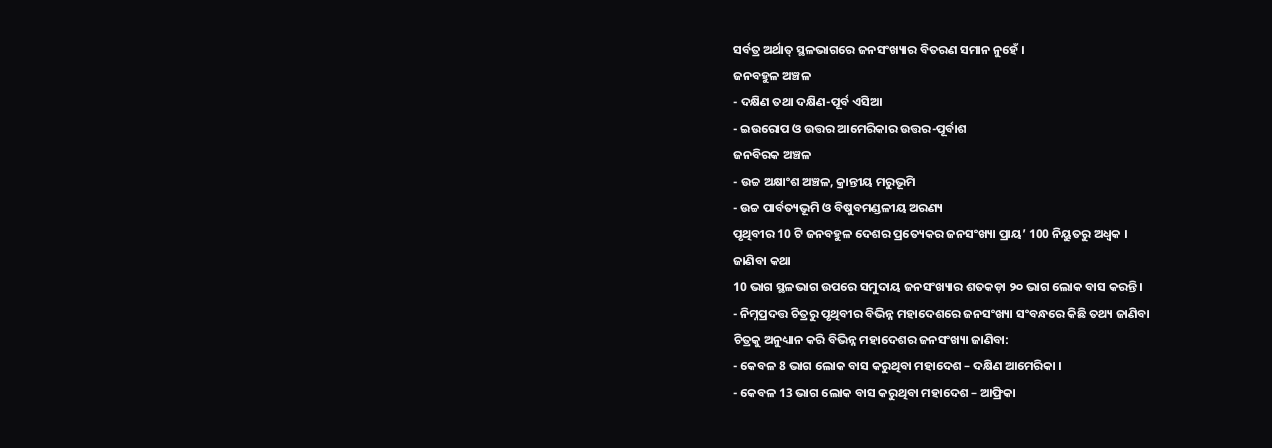ସର୍ବତ୍ର ଅର୍ଥାତ୍ ସ୍ଥଳଭାଗରେ ଜନସଂଖ୍ୟାର ବିତରଣ ସମାନ ନୁହେଁ ।
ଜନବହୁଳ ଅଞ୍ଚଳ
- ଦକ୍ଷିଣ ତଥା ଦକ୍ଷିଣ-ପୂର୍ବ ଏସିଆ
- ଇଉରୋପ ଓ ଉତ୍ତର ଆମେରିକାର ଉତ୍ତର-ପୂର୍ବାଶ
ଜନବିରକ ଅଞ୍ଚଳ
- ଉଚ୍ଚ ଅକ୍ଷାଂଶ ଅଞ୍ଚଳ, କ୍ରାନ୍ତୀୟ ମରୁଭୂମି
- ଉଚ୍ଚ ପାର୍ବତ୍ୟଭୂମି ଓ ବିଷୁବମଣ୍ଡଳୀୟ ଅରଣ୍ୟ
ପୃଥିବୀର 10 ଟି ଜନବହୁଳ ଦେଶର ପ୍ରତ୍ୟେକର ଜନସଂଖ୍ୟା ପ୍ରାୟ’ 100 ନିୟୁତରୁ ଅଧ୍ବକ ।
ଜାଣିବା କଥା
10 ଭାଗ ସ୍ଥଳଭାଗ ଉପରେ ସମୁଦାୟ ଜନସଂଖ୍ୟାର ଶତକଡ଼ା ୨୦ ଭାଗ ଲୋକ ବାସ କରନ୍ତି ।
- ନିମ୍ନପ୍ରଦତ୍ତ ଚିତ୍ରରୁ ପୃଥିବୀର ବିଭିନ୍ନ ମହାଦେଶରେ ଜନସଂଖ୍ୟା ସଂବନ୍ଧରେ କିଛି ତଥ୍ୟ ଜାଣିବା
ଚିତ୍ରକୁ ଅନୁଧ୍ୟାନ କରି ବିଭିନ୍ନ ମହାଦେଶର ଜନସଂଖ୍ୟା ଜାଣିବା:
- କେବଳ 8 ଭାଗ ଲୋକ ବାସ କରୁଥିବା ମହାଦେଶ – ଦକ୍ଷିଣ ଆମେରିକା ।
- କେବଳ 13 ଭାଗ ଲୋକ ବାସ କରୁଥିବା ମହାଦେଶ – ଆଫ୍ରିକା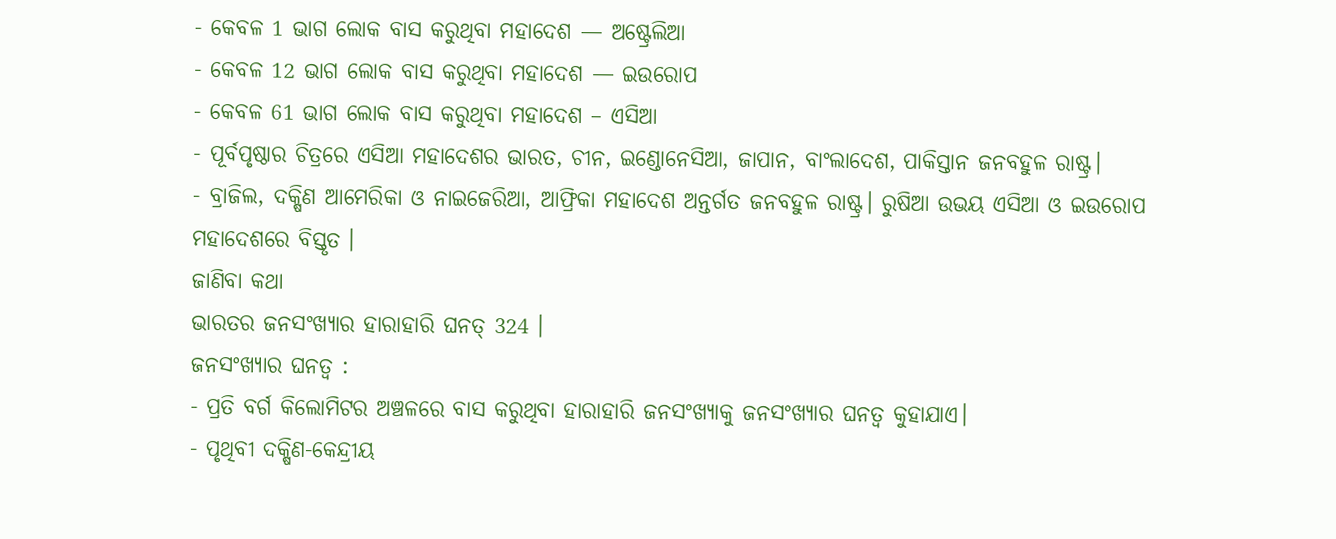- କେବଳ 1 ଭାଗ ଲୋକ ବାସ କରୁଥିବା ମହାଦେଶ — ଅଷ୍ଟ୍ରେଲିଆ
- କେବଳ 12 ଭାଗ ଲୋକ ବାସ କରୁଥିବା ମହାଦେଶ — ଇଉରୋପ
- କେବଳ 61 ଭାଗ ଲୋକ ବାସ କରୁଥିବା ମହାଦେଶ – ଏସିଆ
- ପୂର୍ବପୃଷ୍ଠାର ଚିତ୍ରରେ ଏସିଆ ମହାଦେଶର ଭାରତ, ଚୀନ, ଇଣ୍ଡୋନେସିଆ, ଜାପାନ, ବାଂଲାଦେଶ, ପାକିସ୍ତାନ ଜନବହୁଳ ରାଷ୍ଟ୍ର।
- ବ୍ରାଜିଲ, ଦକ୍ଷିଣ ଆମେରିକା ଓ ନାଇଜେରିଆ, ଆଫ୍ରିକା ମହାଦେଶ ଅନ୍ତର୍ଗତ ଜନବହୁଳ ରାଷ୍ଟ୍ର। ରୁଷିଆ ଉଭୟ ଏସିଆ ଓ ଇଉରୋପ ମହାଦେଶରେ ବିସ୍ତୃତ ।
ଜାଣିବା କଥା
ଭାରତର ଜନସଂଖ୍ୟାର ହାରାହାରି ଘନତ୍ 324 ।
ଜନସଂଖ୍ୟାର ଘନତ୍ଵ :
- ପ୍ରତି ବର୍ଗ କିଲୋମିଟର ଅଞ୍ଚଳରେ ବାସ କରୁଥିବା ହାରାହାରି ଜନସଂଖ୍ୟାକୁ ଜନସଂଖ୍ୟାର ଘନତ୍ଵ କୁହାଯାଏ।
- ପୃଥିବୀ ଦକ୍ଷିଣ-କେନ୍ଦ୍ରୀୟ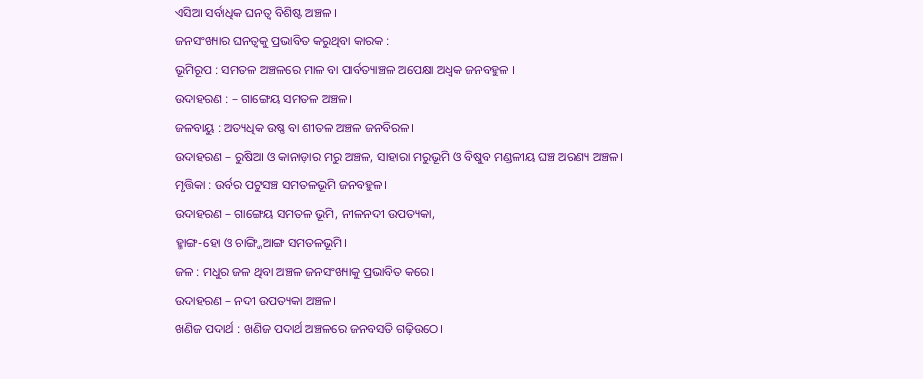ଏସିଆ ସର୍ବାଧିକ ଘନତ୍ବ ବିଶିଷ୍ଟ ଅଞ୍ଚଳ ।
ଜନସଂଖ୍ୟାର ଘନତ୍ବକୁ ପ୍ରଭାବିତ କରୁଥିବା କାରକ :
ଭୂମିରୂପ : ସମତଳ ଅଞ୍ଚଳରେ ମାଳ ବା ପାର୍ବତ୍ୟାଞ୍ଚଳ ଅପେକ୍ଷା ଅଧ୍ବକ ଜନବହୁଳ ।
ଉଦାହରଣ : – ଗାଙ୍ଗେୟ ସମତଳ ଅଞ୍ଚଳ।
ଜଳବାୟୁ : ଅତ୍ୟଧିକ ଉଷ୍ଣ ବା ଶୀତଳ ଅଞ୍ଚଳ ଜନବିରଳ।
ଉଦାହରଣ – ରୁଷିଆ ଓ କାନାଡ଼ାର ମରୁ ଅଞ୍ଚଳ, ସାହାରା ମରୁଭୂମି ଓ ବିଷୁବ ମଣ୍ଡଳୀୟ ଘଞ୍ଚ ଅରଣ୍ୟ ଅଞ୍ଚଳ।
ମୃତ୍ତିକା : ଉର୍ବର ପଟୁସଞ୍ଚ ସମତଳଭୂମି ଜନବହୁଳ।
ଉଦାହରଣ – ଗାଙ୍ଗେୟ ସମତଳ ଭୂମି, ନୀଳନଦୀ ଉପତ୍ୟକା,
ହ୍ମାଙ୍ଗ-ହୋ ଓ ଚାଙ୍ଗ୍ଜିଆଙ୍ଗ ସମତଳଭୂମି।
ଜଳ : ମଧୁର ଜଳ ଥିବା ଅଞ୍ଚଳ ଜନସଂଖ୍ୟାକୁ ପ୍ରଭାବିତ କରେ।
ଉଦାହରଣ – ନଦୀ ଉପତ୍ୟକା ଅଞ୍ଚଳ।
ଖଣିଜ ପଦାର୍ଥ : ଖଣିଜ ପଦାର୍ଥ ଅଞ୍ଚଳରେ ଜନବସତି ଗଢ଼ିଉଠେ।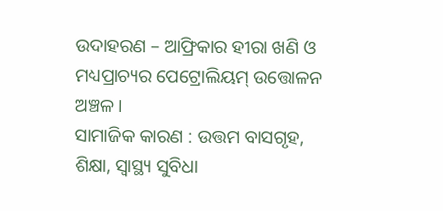ଉଦାହରଣ – ଆଫ୍ରିକାର ହୀରା ଖଣି ଓ ମଧ୍ୟପ୍ରାଚ୍ୟର ପେଟ୍ରୋଲିୟମ୍ ଉତ୍ତୋଳନ ଅଞ୍ଚଳ।
ସାମାଜିକ କାରଣ : ଉତ୍ତମ ବାସଗୃହ, ଶିକ୍ଷା, ସ୍ୱାସ୍ଥ୍ୟ ସୁବିଧା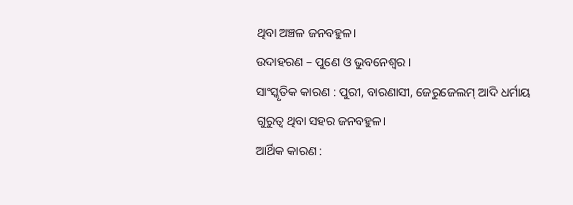ଥିବା ଅଞ୍ଚଳ ଜନବହୁଳ।
ଉଦାହରଣ – ପୁଣେ ଓ ଭୁବନେଶ୍ଵର ।
ସାଂସ୍କୃତିକ କାରଣ : ପୁରୀ, ବାରଣାସୀ, ଜେରୁଜେଲମ୍ ଆଦି ଧର୍ମାୟ ଗୁରୁତ୍ଵ ଥିବା ସହର ଜନବହୁଳ।
ଆର୍ଥିକ କାରଣ :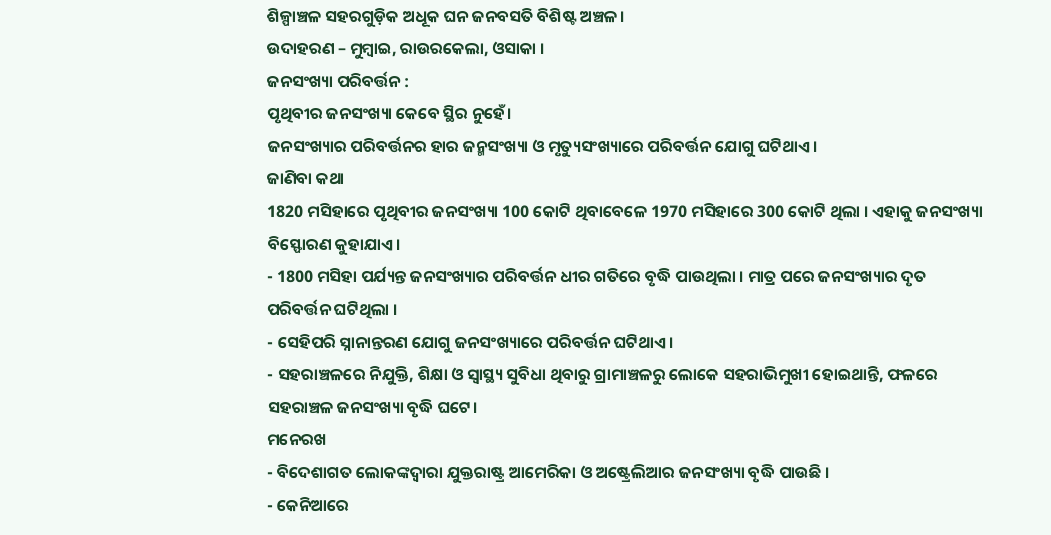ଶିଳ୍ପାଞ୍ଚଳ ସହରଗୁଡ଼ିକ ଅଧୂକ ଘନ ଜନବସତି ବିଶିଷ୍ଟ ଅଞ୍ଚଳ।
ଉଦାହରଣ – ମୁମ୍ବାଇ, ରାଉରକେଲା, ଓସାକା ।
ଜନସଂଖ୍ୟା ପରିବର୍ତ୍ତନ :
ପୃଥିବୀର ଜନସଂଖ୍ୟା କେବେ ସ୍ଥିର ନୁହେଁ।
ଜନସଂଖ୍ୟାର ପରିବର୍ତ୍ତନର ହାର ଜନ୍ମସଂଖ୍ୟା ଓ ମୃତ୍ୟୁସଂଖ୍ୟାରେ ପରିବର୍ତ୍ତନ ଯୋଗୁ ଘଟିଥାଏ।
ଜାଣିବା କଥା
1820 ମସିହାରେ ପୃଥିବୀର ଜନସଂଖ୍ୟା 100 କୋଟି ଥିବାବେଳେ 1970 ମସିହାରେ 300 କୋଟି ଥିଲା । ଏହାକୁ ଜନସଂଖ୍ୟା ବିସ୍ଫୋରଣ କୁହାଯାଏ।
- 1800 ମସିହା ପର୍ଯ୍ୟନ୍ତ ଜନସଂଖ୍ୟାର ପରିବର୍ତ୍ତନ ଧୀର ଗତିରେ ବୃଦ୍ଧି ପାଉଥିଲା । ମାତ୍ର ପରେ ଜନସଂଖ୍ୟାର ଦୃତ ପରିବର୍ତ୍ତନ ଘଟିଥିଲା ।
- ସେହିପରି ସ୍ନାନାନ୍ତରଣ ଯୋଗୁ ଜନସଂଖ୍ୟାରେ ପରିବର୍ତ୍ତନ ଘଟିଥାଏ।
- ସହରାଞ୍ଚଳରେ ନିଯୁକ୍ତି, ଶିକ୍ଷା ଓ ସ୍ୱାସ୍ଥ୍ୟ ସୁବିଧା ଥିବାରୁ ଗ୍ରାମାଞ୍ଚଳରୁ ଲୋକେ ସହରାଭିମୁଖୀ ହୋଇଥାନ୍ତି, ଫଳରେ ସହରାଞ୍ଚଳ ଜନସଂଖ୍ୟା ବୃଦ୍ଧି ଘଟେ।
ମନେରଖ
- ବିଦେଶାଗତ ଲୋକଙ୍କଦ୍ୱାରା ଯୁକ୍ତରାଷ୍ଟ୍ର ଆମେରିକା ଓ ଅଷ୍ଟ୍ରେଲିଆର ଜନସଂଖ୍ୟା ବୃଦ୍ଧି ପାଉଛି ।
- କେନିଆରେ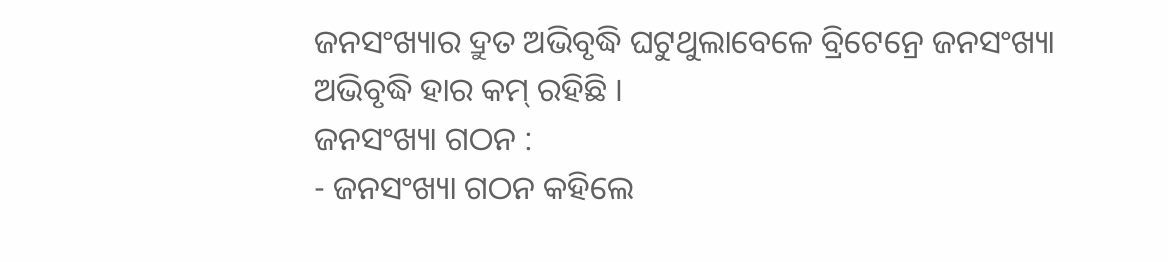ଜନସଂଖ୍ୟାର ଦ୍ରୁତ ଅଭିବୃଦ୍ଧି ଘଟୁଥୁଲାବେଳେ ବ୍ରିଟେନ୍ରେ ଜନସଂଖ୍ୟା ଅଭିବୃଦ୍ଧି ହାର କମ୍ ରହିଛି ।
ଜନସଂଖ୍ୟା ଗଠନ :
- ଜନସଂଖ୍ୟା ଗଠନ କହିଲେ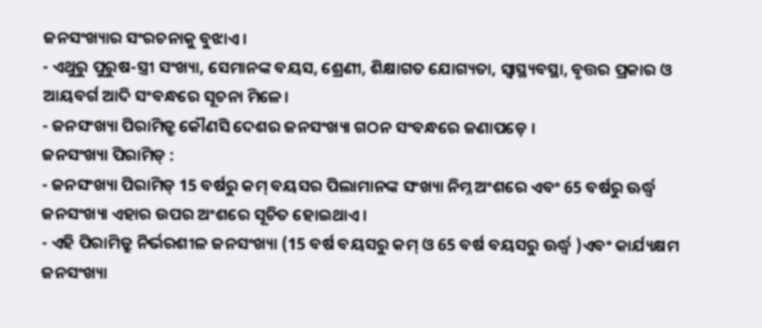ଜନସଂଖ୍ୟାର ସଂରଚନାକୁ ବୁଝାଏ।
- ଏଥୁରୁ ପୁରୁଷ-ସ୍ତ୍ରୀ ସଂଖ୍ୟା, ସେମାନଙ୍କ ବୟସ, ଶ୍ରେଣୀ, ଶିକ୍ଷାଗତ ଯୋଗ୍ୟତା, ସ୍ୱାସ୍ଥ୍ୟବସ୍ଥା, ବୃତ୍ତର ପ୍ରକାର ଓ ଆୟବର୍ଗ ଆଦି ସଂବନ୍ଧରେ ସୂଚନା ମିଳେ।
- ଜନସଂଖ୍ୟା ପିରାମିଡ୍ରୁ କୌଣସି ଦେଶର ଜନସଂଖ୍ୟା ଗଠନ ସଂବନ୍ଧରେ ଜଣାପଡ଼େ ।
ଜନସଂଖ୍ୟା ପିରାମିଡ୍ :
- ଜନସଂଖ୍ୟା ପିରାମିଡ୍ 15 ବର୍ଷରୁ କମ୍ ବୟସର ପିଲାମାନଙ୍କ ସଂଖ୍ୟା ନିମ୍ନ ଅଂଶରେ ଏବଂ 65 ବର୍ଷରୁ ଊର୍ଦ୍ଧ୍ଵ ଜନସଂଖ୍ୟା ଏହାର ଉପର ଅଂଶରେ ସୂଚିତ ହୋଇଥାଏ।
- ଏହି ପିରାମିଡ୍ରୁ ନିର୍ଭରଶୀଳ ଜନସଂଖ୍ୟା (15 ବର୍ଷ ବୟସରୁ କମ୍ ଓ 65 ବର୍ଷ ବୟସରୁ ଊର୍ଦ୍ଧ୍ବ )ଏବଂ କାର୍ଯ୍ୟକ୍ଷମ ଜନସଂଖ୍ୟା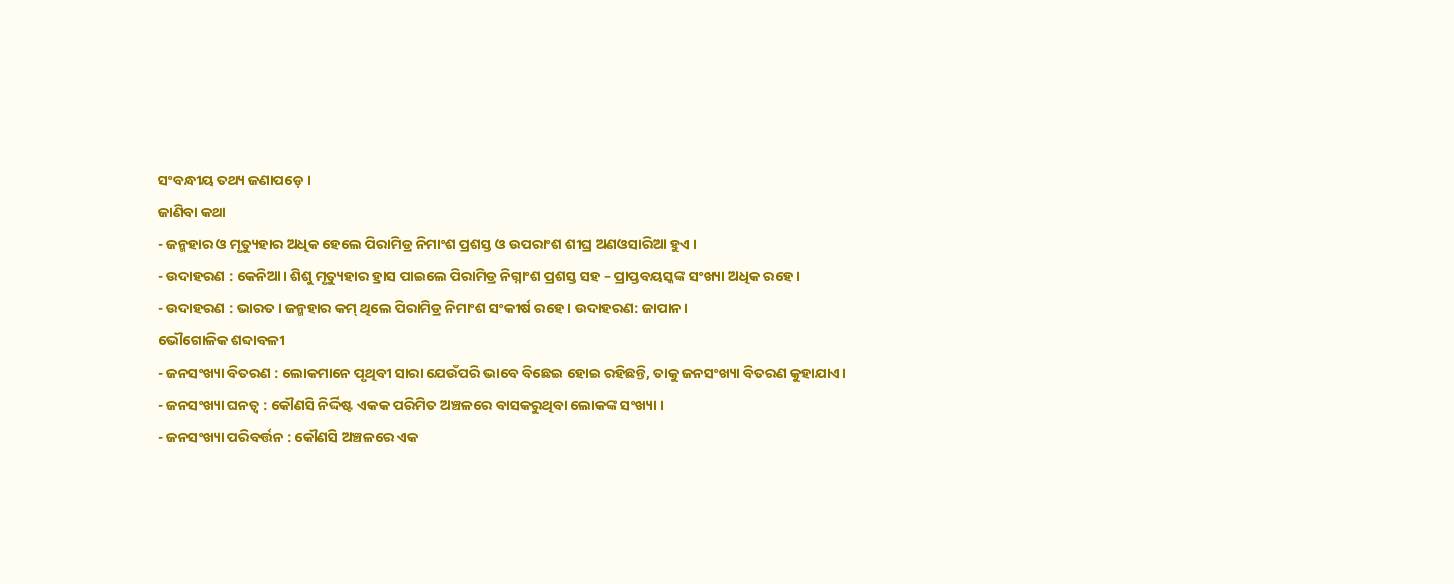ସଂବନ୍ଧୀୟ ତଥ୍ୟ ଜଣାପଡ଼େ ।
ଜାଣିବା କଥା
- ଜନ୍ମହାର ଓ ମୃତ୍ୟୁହାର ଅଧିକ ହେଲେ ପିରାମିଡ୍ର ନିମାଂଶ ପ୍ରଶସ୍ତ ଓ ଉପରାଂଶ ଶୀଘ୍ର ଅଣଓସାରିଆ ହୁଏ ।
- ଉଦାହରଣ : କେନିଆ। ଶିଶୁ ମୃତ୍ୟୁହାର ହ୍ରାସ ପାଇଲେ ପିରାମିଡ୍ର ନିଗ୍ନାଂଶ ପ୍ରଶସ୍ତ ସହ – ପ୍ରାପ୍ତବୟସ୍କଙ୍କ ସଂଖ୍ୟା ଅଧିକ ରହେ ।
- ଉଦାହରଣ : ଭାରତ। ଜନ୍ମହାର କମ୍ ଥିଲେ ପିରାମିଡ୍ର ନିମାଂଶ ସଂକୀର୍ଷ ରହେ । ଉଦାହରଣ: ଜାପାନ।
ଭୌଗୋଳିକ ଶବ୍ଦାବଳୀ
- ଜନସଂଖ୍ୟା ବିତରଣ : ଲୋକମାନେ ପୃଥିବୀ ସାରା ଯେଉଁପରି ଭାବେ ବିଛେଇ ହୋଇ ରହିଛନ୍ତି, ତାକୁ ଜନସଂଖ୍ୟା ବିତରଣ କୁହାଯାଏ।
- ଜନସଂଖ୍ୟା ଘନତ୍ଵ : କୌଣସି ନିର୍ଦ୍ଦିଷ୍ଟ ଏକକ ପରିମିତ ଅଞ୍ଚଳରେ ବାସକରୁଥିବା ଲୋକଙ୍କ ସଂଖ୍ୟା ।
- ଜନସଂଖ୍ୟା ପରିବର୍ତ୍ତନ : କୌଣସି ଅଞ୍ଚଳରେ ଏକ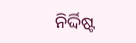ନିର୍ଦ୍ଦିଷ୍ଟ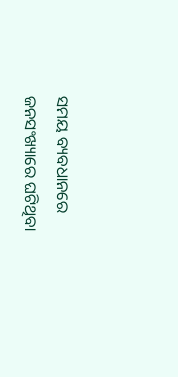ସମୟ ବ୍ୟବଧାନରେ ଜନସଂଖ୍ୟାରେ ଘଟିଥିବା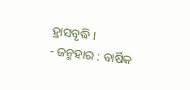ହ୍ରାସବୃଦ୍ଧି ।
- ଜନ୍ମହାର : ବାର୍ଷିକ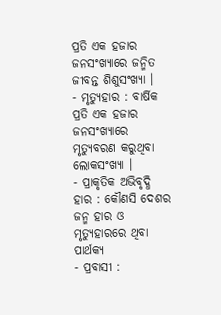ପ୍ରତି ଏକ ହଜାର ଜନସଂଖ୍ୟାରେ ଜନ୍ମିତ ଜୀବନ୍ତ ଶିଶୁସଂଖ୍ୟା ।
- ମୃତ୍ୟୁହାର : ବାର୍ଷିକ ପ୍ରତି ଏକ ହଜାର ଜନସଂଖ୍ୟାରେ ମୃତ୍ୟୁବରଣ କରୁଥିବା ଲୋକସଂଖ୍ୟା ।
- ପ୍ରାକୃତିକ ଅଭିବୃଦ୍ଧି ହାର : କୌଣସି ଦେଶର ଜନ୍ମ ହାର ଓ ମୃତ୍ୟୁହାରରେ ଥିବା ପାର୍ଥକ୍ୟ
- ପ୍ରବାସୀ :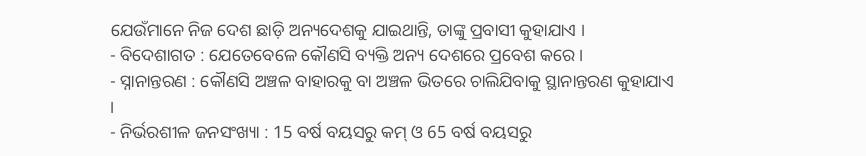ଯେଉଁମାନେ ନିଜ ଦେଶ ଛାଡ଼ି ଅନ୍ୟଦେଶକୁ ଯାଇଥାନ୍ତି, ତାଙ୍କୁ ପ୍ରବାସୀ କୁହାଯାଏ ।
- ବିଦେଶାଗତ : ଯେତେବେଳେ କୌଣସି ବ୍ୟକ୍ତି ଅନ୍ୟ ଦେଶରେ ପ୍ରବେଶ କରେ।
- ସ୍ନାନାନ୍ତରଣ : କୌଣସି ଅଞ୍ଚଳ ବାହାରକୁ ବା ଅଞ୍ଚଳ ଭିତରେ ଚାଲିଯିବାକୁ ସ୍ଥାନାନ୍ତରଣ କୁହାଯାଏ ।
- ନିର୍ଭରଶୀଳ ଜନସଂଖ୍ୟା : 15 ବର୍ଷ ବୟସରୁ କମ୍ ଓ 65 ବର୍ଷ ବୟସରୁ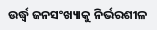ଉର୍ଦ୍ଧ୍ୱ ଜନସଂଖ୍ୟାକୁ ନିର୍ଭରଶୀଳ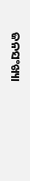ଜନସଂଖ୍ୟା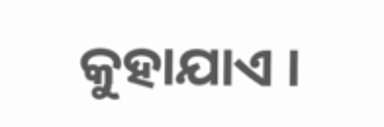କୁହାଯାଏ ।